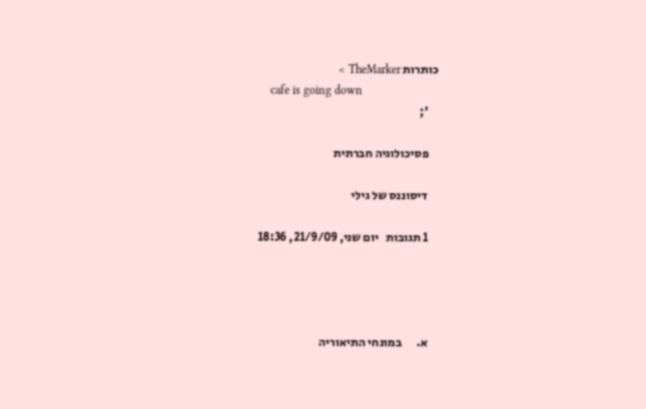כותרות TheMarker >
    cafe is going down
    ';

    פסיכולוגיה חברתית

    דיסוננס של גילי

    1 תגובות   יום שני, 21/9/09, 18:36




    א.      במונחי התיאוריה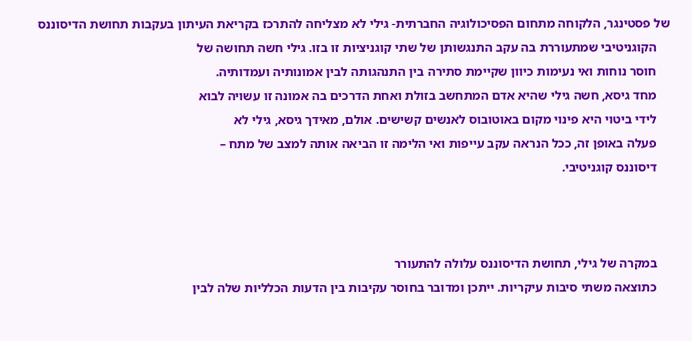של פסטינגר, הלקוחה מתחום הפסיכולוגיה החברתית- גילי לא מצליחה להתרכז בקריאת העיתון בעקבות תחושת הדיסוננס
    הקוגניטיבי שמתעוררת בה עקב התנגשותן של שתי קוגניציות זו בזו. גילי חשה תחושה של
    חוסר נוחות ואי נעימות כיוון שקיימת סתירה בין התנהגותה לבין אמונותיה ועמדותיה.
    מחד גיסא, חשה גילי שהיא אדם המתחשב בזולת ואחת הדרכים בה אמונה זו עשויה לבוא
    לידי ביטוי היא פינוי מקום באוטובוס לאנשים קשישים. אולם, מאידך גיסא, גילי לא
    פעלה באופן זה, ככל הנראה עקב עייפות ואי הלימה זו הביאה אותה למצב של מתח –
    דיסוננס קוגניטיבי.



    במקרה של גילי, תחושת הדיסוננס עלולה להתעורר
    כתוצאה משתי סיבות עיקריות. ייתכן ומדובר בחוסר עקיבות בין הדעות הכלליות שלה לבין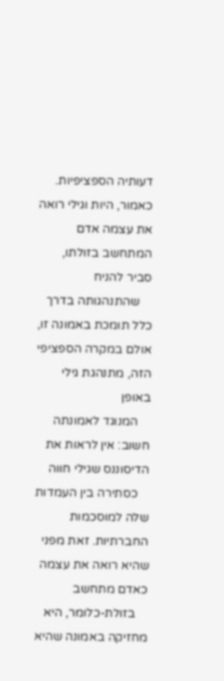דעותיה הספציפיות. כאמור, היות וגילי רואה את עצמה אדם המתחשב בזולתו, סביר להניח
    שהתנהגותה בדרך כלל תומכת באמונה זו, אולם במקרה הספציפי הזה, מתנהגת גילי באופן
    המנוגד לאמונתה חשוב: אין לראות את הדיסוננס שגילי חווה
    כסתירה בין העמדות שלה למוסכמות החברתיות. זאת מפני שהיא רואה את עצמה כאדם מתחשב
    בזולת-כלומר, היא מחזיקה באמונה שהיא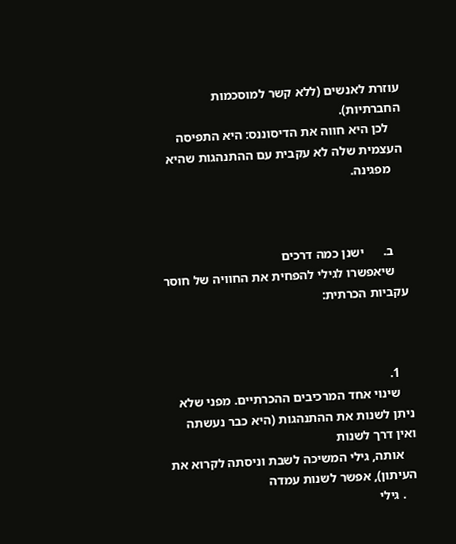עוזרת לאנשים (ללא קשר למוסכמות החברתיות).
    לכן היא חווה את הדיסוננס: היא התפיסה העצמית שלה לא עקבית עם ההתנהגות שהיא
    מפגינה.



    ב.      ישנן כמה דרכים
    שיאפשרו לגילי להפחית את החוויה של חוסר עקביות הכרתית:



    1.
    שינוי אחד המרכיבים ההכרתיים. מפני שלא ניתן לשנות את ההתנהגות (היא כבר נעשתה ואין דרך לשנות
    אותה, גילי המשיכה לשבת וניסתה לקרוא את העיתון), אפשר לשנות עמדה
    . גילי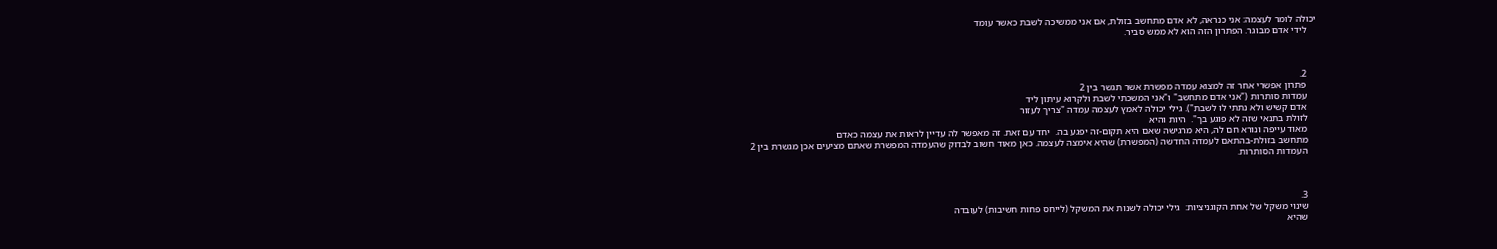יכולה לומר לעצמה: אני כנראה, לא אדם מתחשב בזולת, אם אני ממשיכה לשבת כאשר עומד
    לידי אדם מבוגר. הפתרון הזה הוא לא ממש סביר.



    2.
    פתרון אפשרי אחר זה למצוא עמדה מפשרת אשר תגשר בין 2
    עמדות סותרות ("אני אדם מתחשב" ו"אני המשכתי לשבת ולקרוא עיתון ליד
    אדם קשיש ולא נתתי לו לשבת"). גילי יכולה לאמץ לעצמה עמדה "צריך לעזור
    לזולת בתנאי שזה לא פוגע בך".  היות והיא
    מאוד עייפה ונורא חם לה, היא מרגישה שאם היא תקום-זה יפגע בה.  יחד עם זאת. זה מאפשר לה עדיין לראות את עצמה כאדם
    מתחשב בזולת-בהתאם לעמדה החדשה (המפשרת) שהיא אימצה לעצמה. כאן מאוד חשוב לבדוק שהעמדה המפשרת שאתם מציעים אכן מגשרת בין 2
    העמדות הסותרות.



    3.
    שינוי משקל של אחת הקוגניציות:  גילי יכולה לשנות את המשקל (לייחס פחות חשיבות) לעובדה
    שהיא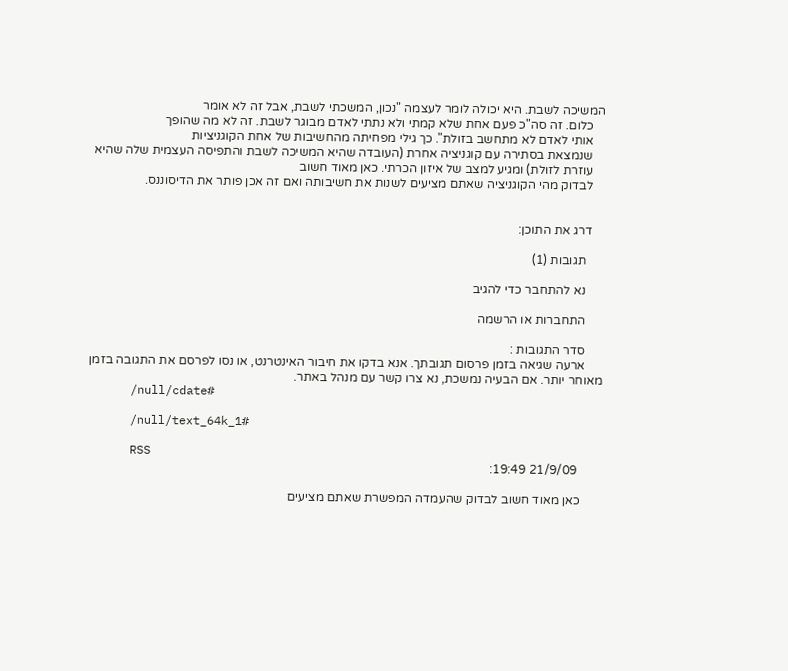המשיכה לשבת. היא יכולה לומר לעצמה "נכון, המשכתי לשבת, אבל זה לא אומר
    כלום. זה סה"כ פעם אחת שלא קמתי ולא נתתי לאדם מבוגר לשבת. זה לא מה שהופך
    אותי לאדם לא מתחשב בזולת". כך גילי מפחיתה מהחשיבות של אחת הקוגניציות
    שנמצאת בסתירה עם קוגניציה אחרת (העובדה שהיא המשיכה לשבת והתפיסה העצמית שלה שהיא
    עוזרת לזולת) ומגיע למצב של איזון הכרתי. כאן מאוד חשוב
    לבדוק מהי הקוגניציה שאתם מציעים לשנות את חשיבותה ואם זה אכן פותר את הדיסוננס.


    דרג את התוכן:

      תגובות (1)

      נא להתחבר כדי להגיב

      התחברות או הרשמה

      סדר התגובות :
      ארעה שגיאה בזמן פרסום תגובתך. אנא בדקו את חיבור האינטרנט, או נסו לפרסם את התגובה בזמן מאוחר יותר. אם הבעיה נמשכת, נא צרו קשר עם מנהל באתר.
      /null/cdate#

      /null/text_64k_1#

      RSS
        21/9/09 19:49:

       כאן מאוד חשוב לבדוק שהעמדה המפשרת שאתם מציעים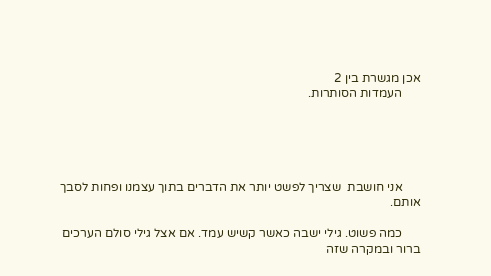אכן מגשרת בין 2
      העמדות הסותרות.





      אני חושבת  שצריך לפשט יותר את הדברים בתוך עצמנו ופחות לסבך אותם.

      כמה פשוט. גילי ישבה כאשר קשיש עמד. אם אצל גילי סולם הערכים ברור ובמקרה שזה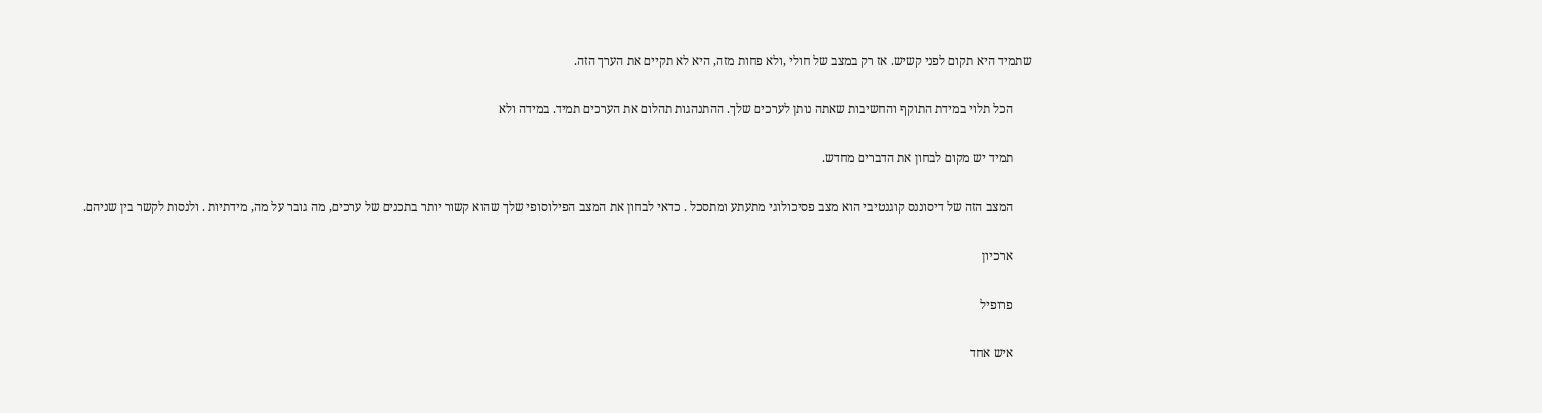שתמיד היא תקום לפני קשיש. אז רק במצב של חולי ,ולא פחות מזה, היא לא תקיים את הערך הזה.

      הכל תלוי במידת התוקף והחשיבות שאתה נותן לערכים שלך. ההתנהגות תהלום את הערכים תמיד. במידה ולא

      תמיד יש מקום לבחון את הדברים מחדש.

      המצב הזה של דיסוננס קוגנטיבי הוא מצב פסיכולוגי מתעתע ומתסכל . כדאי לבחון את המצב הפילוסופי שלך שהוא קשור יותר בתכנים של ערכים, מה גובר על מה, מידתיות . ולנסות לקשר בין שניהם.

      ארכיון

      פרופיל

      איש אחד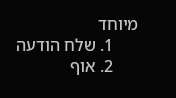מיוחד
      1. שלח הודעה
      2. אוף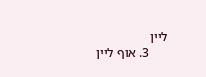ליין
      3. אוף ליין